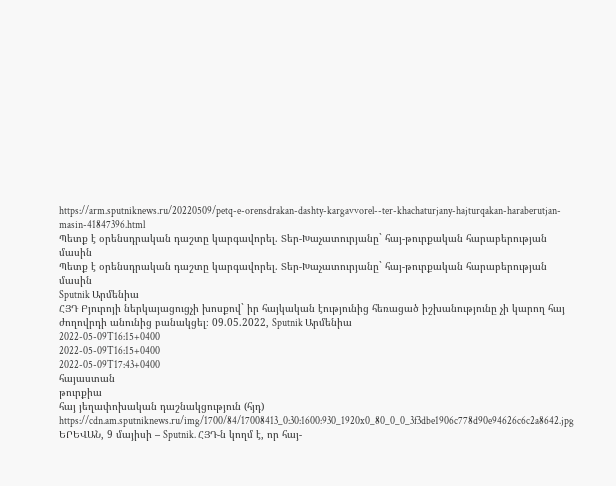https://arm.sputniknews.ru/20220509/petq-e-orensdrakan-dashty-kargavvorel--ter-khachaturjany-hajturqakan-haraberutjan-masin-41847396.html
Պետք է օրենսդրական դաշտը կարգավորել. Տեր-Խաչատուրյանը` հայ-թուրքական հարաբերության մասին
Պետք է օրենսդրական դաշտը կարգավորել. Տեր-Խաչատուրյանը` հայ-թուրքական հարաբերության մասին
Sputnik Արմենիա
ՀՅԴ Բյուրոյի ներկայացուցչի խոսքով` իր հայկական էությունից հեռացած իշխանությունը չի կարող հայ ժողովրդի անունից բանակցել։ 09.05.2022, Sputnik Արմենիա
2022-05-09T16:15+0400
2022-05-09T16:15+0400
2022-05-09T17:43+0400
հայաստան
թուրքիա
հայ յեղափոխական դաշնակցություն (հյդ)
https://cdn.am.sputniknews.ru/img/1700/84/17008413_0:30:1600:930_1920x0_80_0_0_3f3dbe1906c778d90e94626c6c2a8642.jpg
ԵՐԵՎԱՆ, 9 մայիսի – Sputnik. ՀՅԴ-ն կողմ է, որ հայ-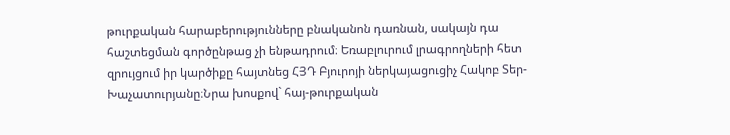թուրքական հարաբերությունները բնականոն դառնան, սակայն դա հաշտեցման գործընթաց չի ենթադրում։ Եռաբլուրում լրագրողների հետ զրույցում իր կարծիքը հայտնեց ՀՅԴ Բյուրոյի ներկայացուցիչ Հակոբ Տեր-Խաչատուրյանը։Նրա խոսքով` հայ-թուրքական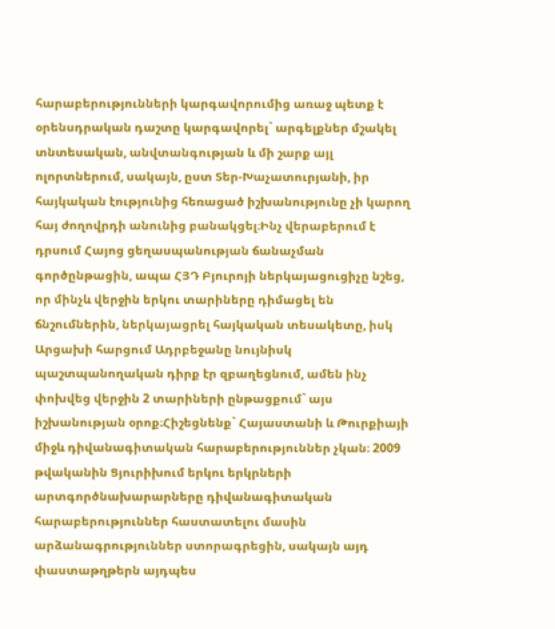հարաբերությունների կարգավորումից առաջ պետք է օրենսդրական դաշտը կարգավորել` արգելքներ մշակել տնտեսական, անվտանգության և մի շարք այլ ոլորտներում, սակայն, ըստ Տեր-Խաչատուրյանի, իր հայկական էությունից հեռացած իշխանությունը չի կարող հայ ժողովրդի անունից բանակցել։Ինչ վերաբերում է դրսում Հայոց ցեղասպանության ճանաչման գործընթացին, ապա ՀՅԴ Բյուրոյի ներկայացուցիչը նշեց, որ մինչև վերջին երկու տարիները դիմացել են ճնշումներին, ներկայացրել հայկական տեսակետը, իսկ Արցախի հարցում Ադրբեջանը նույնիսկ պաշտպանողական դիրք էր զբաղեցնում, ամեն ինչ փոխվեց վերջին 2 տարիների ընթացքում` այս իշխանության օրոք։Հիշեցնենք` Հայաստանի և Թուրքիայի միջև դիվանագիտական հարաբերություններ չկան։ 2009 թվականին Ցյուրիխում երկու երկրների արտգործնախարարները դիվանագիտական հարաբերություններ հաստատելու մասին արձանագրություններ ստորագրեցին, սակայն այդ փաստաթղթերն այդպես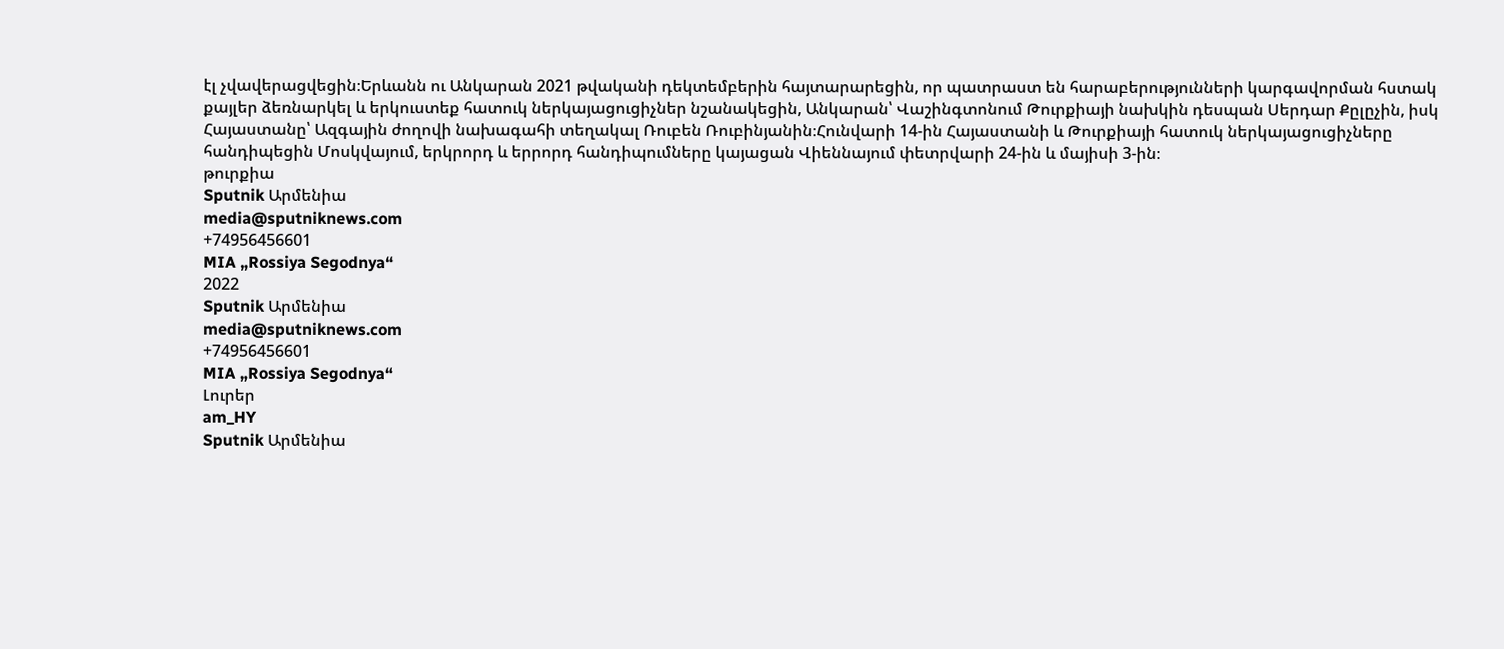էլ չվավերացվեցին։Երևանն ու Անկարան 2021 թվականի դեկտեմբերին հայտարարեցին, որ պատրաստ են հարաբերությունների կարգավորման հստակ քայլեր ձեռնարկել և երկուստեք հատուկ ներկայացուցիչներ նշանակեցին, Անկարան՝ Վաշինգտոնում Թուրքիայի նախկին դեսպան Սերդար Քըլըչին, իսկ Հայաստանը՝ Ազգային ժողովի նախագահի տեղակալ Ռուբեն Ռուբինյանին։Հունվարի 14-ին Հայաստանի և Թուրքիայի հատուկ ներկայացուցիչները հանդիպեցին Մոսկվայում, երկրորդ և երրորդ հանդիպումները կայացան Վիեննայում փետրվարի 24-ին և մայիսի 3-ին։
թուրքիա
Sputnik Արմենիա
media@sputniknews.com
+74956456601
MIA „Rossiya Segodnya“
2022
Sputnik Արմենիա
media@sputniknews.com
+74956456601
MIA „Rossiya Segodnya“
Լուրեր
am_HY
Sputnik Արմենիա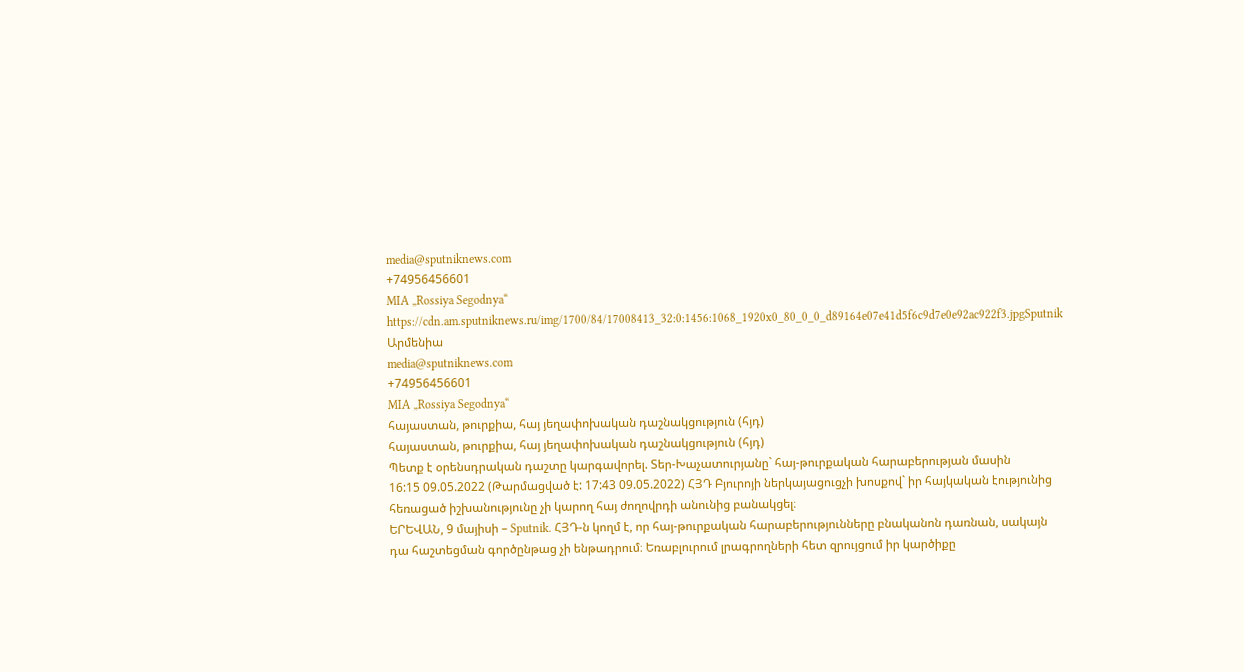media@sputniknews.com
+74956456601
MIA „Rossiya Segodnya“
https://cdn.am.sputniknews.ru/img/1700/84/17008413_32:0:1456:1068_1920x0_80_0_0_d89164e07e41d5f6c9d7e0e92ac922f3.jpgSputnik Արմենիա
media@sputniknews.com
+74956456601
MIA „Rossiya Segodnya“
հայաստան, թուրքիա, հայ յեղափոխական դաշնակցություն (հյդ)
հայաստան, թուրքիա, հայ յեղափոխական դաշնակցություն (հյդ)
Պետք է օրենսդրական դաշտը կարգավորել. Տեր-Խաչատուրյանը` հայ-թուրքական հարաբերության մասին
16:15 09.05.2022 (Թարմացված է: 17:43 09.05.2022) ՀՅԴ Բյուրոյի ներկայացուցչի խոսքով` իր հայկական էությունից հեռացած իշխանությունը չի կարող հայ ժողովրդի անունից բանակցել։
ԵՐԵՎԱՆ, 9 մայիսի – Sputnik. ՀՅԴ-ն կողմ է, որ հայ-թուրքական հարաբերությունները բնականոն դառնան, սակայն դա հաշտեցման գործընթաց չի ենթադրում։ Եռաբլուրում լրագրողների հետ զրույցում իր կարծիքը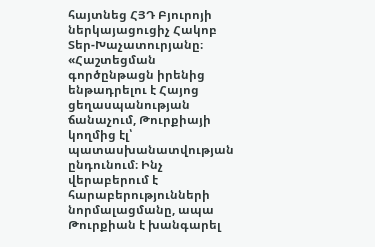հայտնեց ՀՅԴ Բյուրոյի ներկայացուցիչ Հակոբ Տեր-Խաչատուրյանը։
«Հաշտեցման գործընթացն իրենից ենթադրելու է Հայոց ցեղասպանության ճանաչում, Թուրքիայի կողմից էլ՝ պատասխանատվության ընդունում։ Ինչ վերաբերում է հարաբերությունների նորմալացմանը, ապա Թուրքիան է խանգարել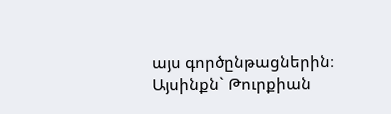այս գործընթացներին։ Այսինքն` Թուրքիան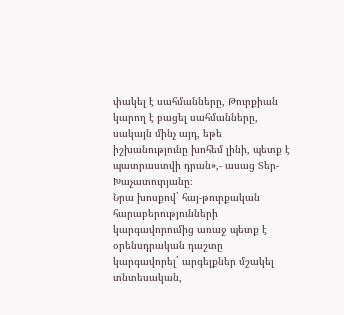փակել է սահմանները, Թուրքիան կարող է բացել սահմանները, սակայն մինչ այդ, եթե իշխանությունը խոհեմ լինի, պետք է պատրաստվի դրան»,- ասաց Տեր-Խաչատուրյանը։
Նրա խոսքով` հայ-թուրքական հարաբերությունների կարգավորումից առաջ պետք է օրենսդրական դաշտը կարգավորել` արգելքներ մշակել տնտեսական,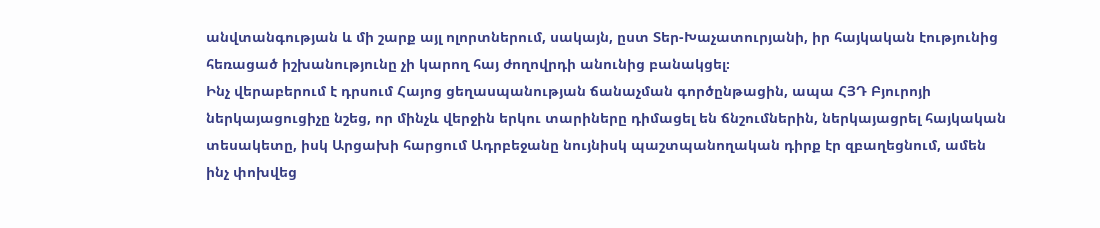անվտանգության և մի շարք այլ ոլորտներում, սակայն, ըստ Տեր-Խաչատուրյանի, իր հայկական էությունից հեռացած իշխանությունը չի կարող հայ ժողովրդի անունից բանակցել։
Ինչ վերաբերում է դրսում Հայոց ցեղասպանության ճանաչման գործընթացին, ապա ՀՅԴ Բյուրոյի ներկայացուցիչը նշեց, որ մինչև վերջին երկու տարիները դիմացել են ճնշումներին, ներկայացրել հայկական տեսակետը, իսկ Արցախի հարցում Ադրբեջանը նույնիսկ պաշտպանողական դիրք էր զբաղեցնում, ամեն ինչ փոխվեց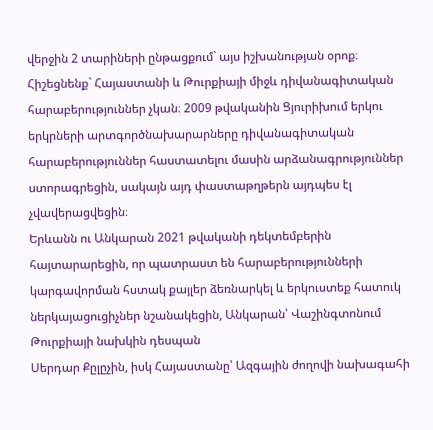վերջին 2 տարիների ընթացքում` այս իշխանության օրոք։
Հիշեցնենք` Հայաստանի և Թուրքիայի միջև դիվանագիտական հարաբերություններ չկան։ 2009 թվականին Ցյուրիխում երկու երկրների արտգործնախարարները դիվանագիտական հարաբերություններ հաստատելու մասին արձանագրություններ ստորագրեցին, սակայն այդ փաստաթղթերն այդպես էլ չվավերացվեցին։
Երևանն ու Անկարան 2021 թվականի դեկտեմբերին
հայտարարեցին, որ պատրաստ են հարաբերությունների կարգավորման հստակ քայլեր ձեռնարկել և երկուստեք հատուկ ներկայացուցիչներ նշանակեցին, Անկարան՝ Վաշինգտոնում Թուրքիայի նախկին դեսպան
Սերդար Քըլըչին, իսկ Հայաստանը՝ Ազգային ժողովի նախագահի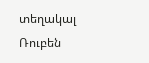տեղակալ
Ռուբեն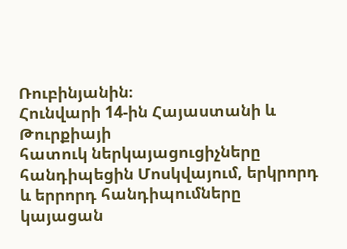Ռուբինյանին։
Հունվարի 14-ին Հայաստանի և Թուրքիայի
հատուկ ներկայացուցիչները հանդիպեցին Մոսկվայում, երկրորդ և երրորդ հանդիպումները կայացան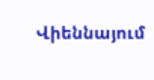Վիեննայում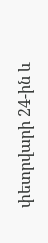փետրվարի 24-ին և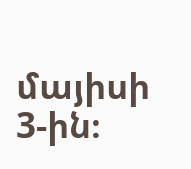մայիսի 3-ին։